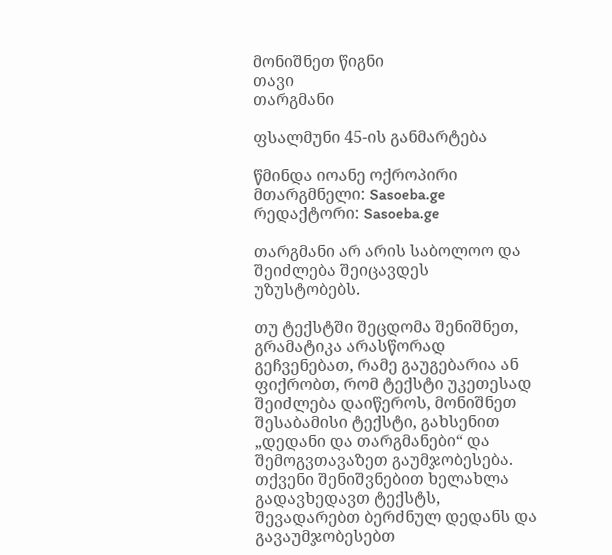მონიშნეთ წიგნი
თავი
თარგმანი

ფსალმუნი 45-ის განმარტება

წმინდა იოანე ოქროპირი
მთარგმნელი: Sasoeba.ge
რედაქტორი: Sasoeba.ge

თარგმანი არ არის საბოლოო და შეიძლება შეიცავდეს უზუსტობებს.

თუ ტექსტში შეცდომა შენიშნეთ, გრამატიკა არასწორად გეჩვენებათ, რამე გაუგებარია ან ფიქრობთ, რომ ტექსტი უკეთესად შეიძლება დაიწეროს, მონიშნეთ შესაბამისი ტექსტი, გახსენით „დედანი და თარგმანები“ და შემოგვთავაზეთ გაუმჯობესება.
თქვენი შენიშვნებით ხელახლა გადავხედავთ ტექსტს, შევადარებთ ბერძნულ დედანს და გავაუმჯობესებთ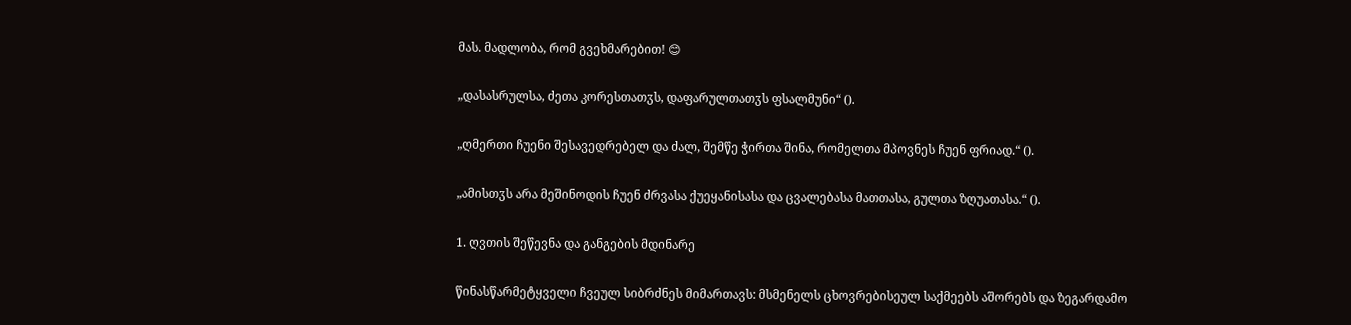მას. მადლობა, რომ გვეხმარებით! 😊

„დასასრულსა, ძეთა კორესთათჳს, დაფარულთათჳს ფსალმუნი“ ().

„ღმერთი ჩუენი შესავედრებელ და ძალ, შემწე ჭირთა შინა, რომელთა მპოვნეს ჩუენ ფრიად.“ ().

„ამისთჳს არა მეშინოდის ჩუენ ძრვასა ქუეყანისასა და ცვალებასა მათთასა, გულთა ზღუათასა.“ ().

1. ღვთის შეწევნა და განგების მდინარე

წინასწარმეტყველი ჩვეულ სიბრძნეს მიმართავს: მსმენელს ცხოვრებისეულ საქმეებს აშორებს და ზეგარდამო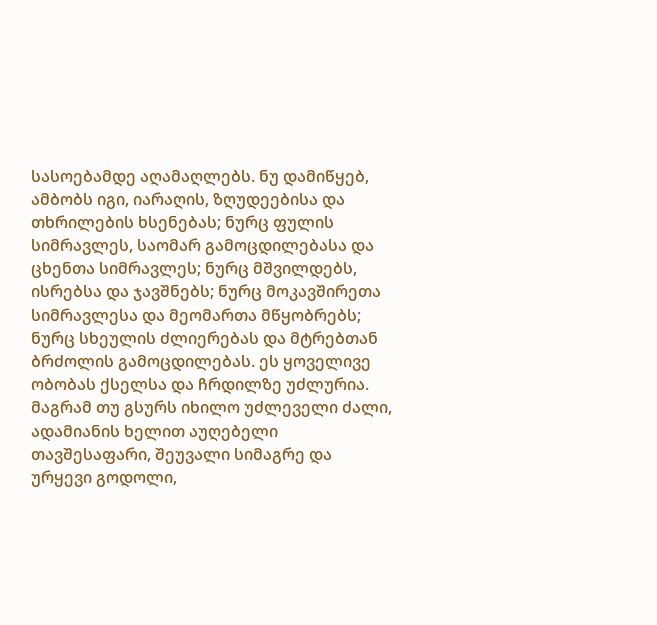სასოებამდე აღამაღლებს. ნუ დამიწყებ, ამბობს იგი, იარაღის, ზღუდეებისა და თხრილების ხსენებას; ნურც ფულის სიმრავლეს, საომარ გამოცდილებასა და ცხენთა სიმრავლეს; ნურც მშვილდებს, ისრებსა და ჯავშნებს; ნურც მოკავშირეთა სიმრავლესა და მეომართა მწყობრებს; ნურც სხეულის ძლიერებას და მტრებთან ბრძოლის გამოცდილებას. ეს ყოველივე ობობას ქსელსა და ჩრდილზე უძლურია. მაგრამ თუ გსურს იხილო უძლეველი ძალი, ადამიანის ხელით აუღებელი თავშესაფარი, შეუვალი სიმაგრე და ურყევი გოდოლი,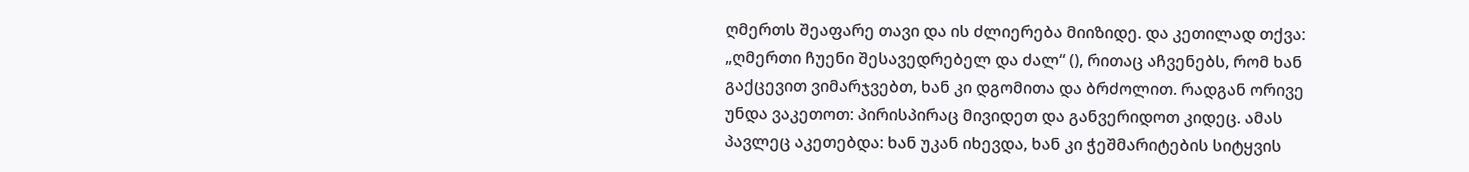ღმერთს შეაფარე თავი და ის ძლიერება მიიზიდე. და კეთილად თქვა: „ღმერთი ჩუენი შესავედრებელ და ძალ“ (), რითაც აჩვენებს, რომ ხან გაქცევით ვიმარჯვებთ, ხან კი დგომითა და ბრძოლით. რადგან ორივე უნდა ვაკეთოთ: პირისპირაც მივიდეთ და განვერიდოთ კიდეც. ამას პავლეც აკეთებდა: ხან უკან იხევდა, ხან კი ჭეშმარიტების სიტყვის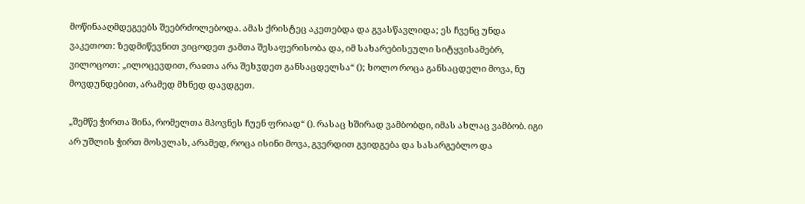მოწინააღმდეგეებს შეებრძოლებოდა. ამას ქრისტეც აკეთებდა და გვასწავლიდა; ეს ჩვენც უნდა ვაკეთოთ: ზედმიწევნით ვიცოდეთ ჟამთა შესაფერისობა და, იმ სახარებისეული სიტყვისამებრ, ვილოცოთ: „ილოცევდით, რაჲთა არა შეხჳდეთ განსაცდელსა“ (); ხოლო როცა განსაცდელი მოვა, ნუ მოვდუნდებით, არამედ მხნედ დავდგეთ.

„შემწე ჭირთა შინა, რომელთა მპოვნეს ჩუენ ფრიად“ (). რასაც ხშირად ვამბობდი, იმას ახლაც ვამბობ. იგი არ უშლის ჭირთ მოსვლას, არამედ, როცა ისინი მოვა, გვერდით გვიდგება და სასარგებლო და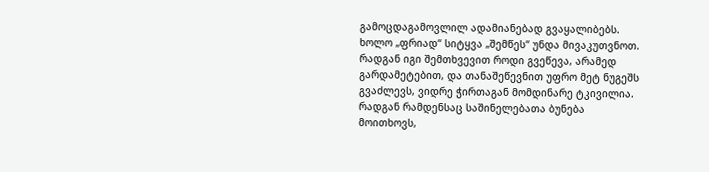გამოცდაგამოვლილ ადამიანებად გვაყალიბებს. ხოლო „ფრიად“ სიტყვა „შემწეს“ უნდა მივაკუთვნოთ. რადგან იგი შემთხვევით როდი გვეწევა, არამედ გარდამეტებით, და თანაშეწევნით უფრო მეტ ნუგეშს გვაძლევს, ვიდრე ჭირთაგან მომდინარე ტკივილია. რადგან რამდენსაც საშინელებათა ბუნება მოითხოვს,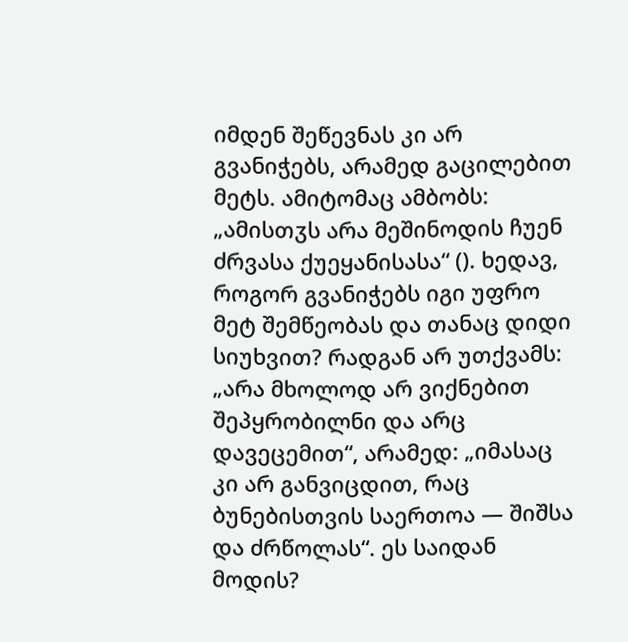იმდენ შეწევნას კი არ გვანიჭებს, არამედ გაცილებით მეტს. ამიტომაც ამბობს: „ამისთჳს არა მეშინოდის ჩუენ ძრვასა ქუეყანისასა“ (). ხედავ, როგორ გვანიჭებს იგი უფრო მეტ შემწეობას და თანაც დიდი სიუხვით? რადგან არ უთქვამს: „არა მხოლოდ არ ვიქნებით შეპყრობილნი და არც დავეცემით“, არამედ: „იმასაც კი არ განვიცდით, რაც ბუნებისთვის საერთოა — შიშსა და ძრწოლას“. ეს საიდან მოდის?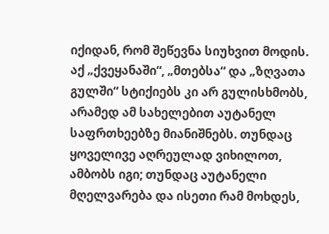იქიდან, რომ შეწევნა სიუხვით მოდის. აქ „ქვეყანაში“, „მთებსა“ და „ზღვათა გულში“ სტიქიებს კი არ გულისხმობს, არამედ ამ სახელებით აუტანელ საფრთხეებზე მიანიშნებს. თუნდაც ყოველივე აღრეულად ვიხილოთ, ამბობს იგი; თუნდაც აუტანელი მღელვარება და ისეთი რამ მოხდეს,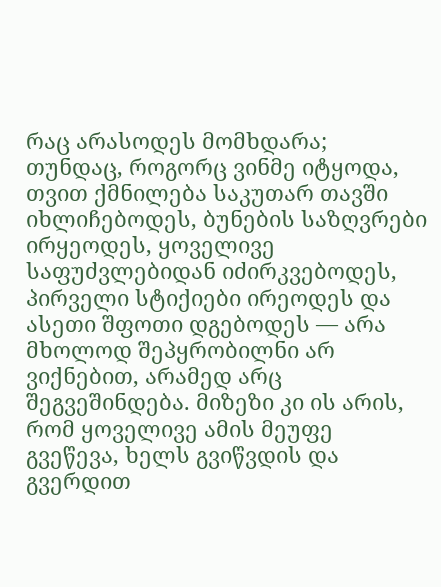რაც არასოდეს მომხდარა; თუნდაც, როგორც ვინმე იტყოდა, თვით ქმნილება საკუთარ თავში იხლიჩებოდეს, ბუნების საზღვრები ირყეოდეს, ყოველივე საფუძვლებიდან იძირკვებოდეს, პირველი სტიქიები ირეოდეს და ასეთი შფოთი დგებოდეს — არა მხოლოდ შეპყრობილნი არ ვიქნებით, არამედ არც შეგვეშინდება. მიზეზი კი ის არის, რომ ყოველივე ამის მეუფე გვეწევა, ხელს გვიწვდის და გვერდით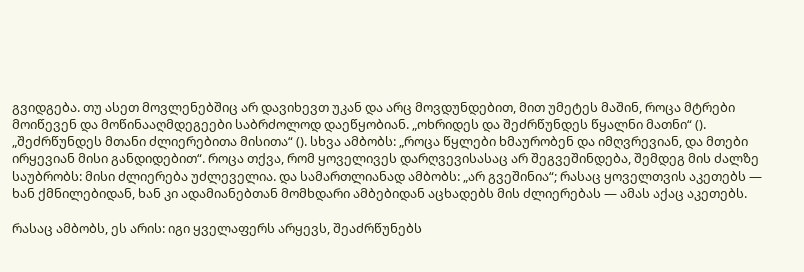გვიდგება. თუ ასეთ მოვლენებშიც არ დავიხევთ უკან და არც მოვდუნდებით, მით უმეტეს მაშინ, როცა მტრები მოიწევენ და მოწინააღმდეგეები საბრძოლოდ დაეწყობიან. „ოხრიდეს და შეძრწუნდეს წყალნი მათნი“ (). „შეძრწუნდეს მთანი ძლიერებითა მისითა“ (). სხვა ამბობს: „როცა წყლები ხმაურობენ და იმღვრევიან, და მთები ირყევიან მისი განდიდებით“. როცა თქვა, რომ ყოველივეს დარღვევისასაც არ შეგვეშინდება, შემდეგ მის ძალზე საუბრობს: მისი ძლიერება უძლეველია. და სამართლიანად ამბობს: „არ გვეშინია“; რასაც ყოველთვის აკეთებს — ხან ქმნილებიდან, ხან კი ადამიანებთან მომხდარი ამბებიდან აცხადებს მის ძლიერებას — ამას აქაც აკეთებს.

რასაც ამბობს, ეს არის: იგი ყველაფერს არყევს, შეაძრწუნებს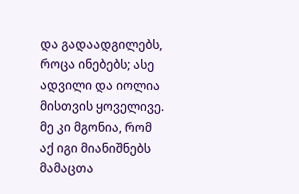და გადაადგილებს, როცა ინებებს; ასე ადვილი და იოლია მისთვის ყოველივე. მე კი მგონია, რომ აქ იგი მიანიშნებს მამაცთა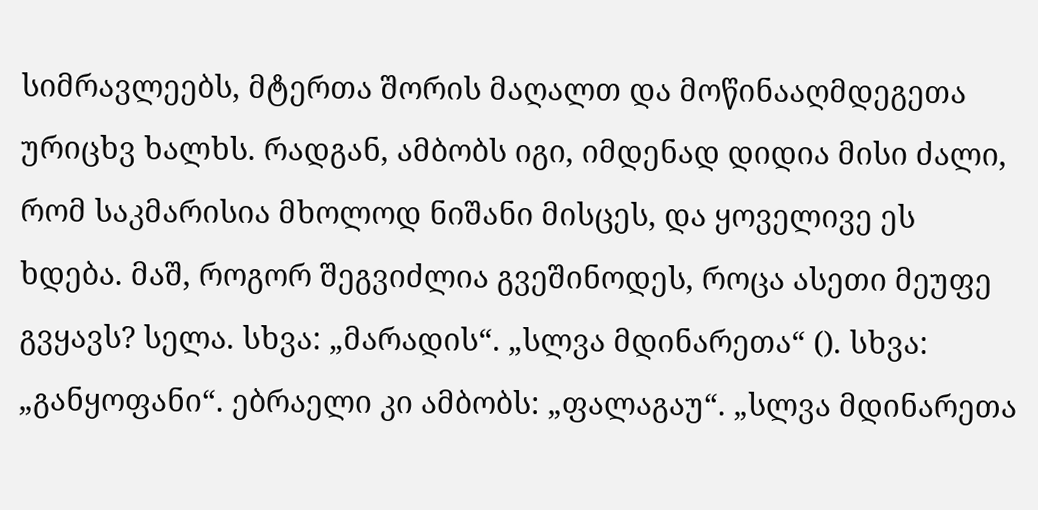სიმრავლეებს, მტერთა შორის მაღალთ და მოწინააღმდეგეთა ურიცხვ ხალხს. რადგან, ამბობს იგი, იმდენად დიდია მისი ძალი, რომ საკმარისია მხოლოდ ნიშანი მისცეს, და ყოველივე ეს ხდება. მაშ, როგორ შეგვიძლია გვეშინოდეს, როცა ასეთი მეუფე გვყავს? სელა. სხვა: „მარადის“. „სლვა მდინარეთა“ (). სხვა: „განყოფანი“. ებრაელი კი ამბობს: „ფალაგაუ“. „სლვა მდინარეთა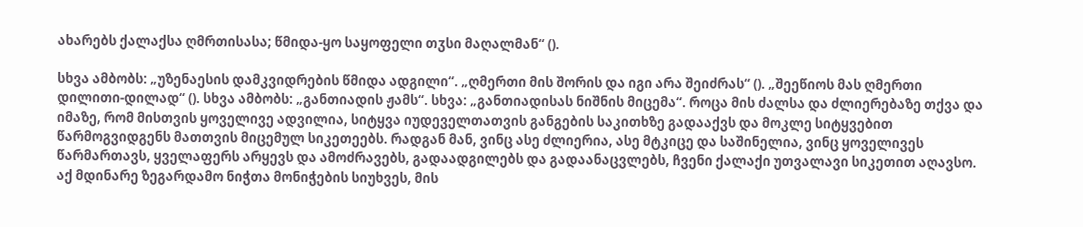ახარებს ქალაქსა ღმრთისასა; წმიდა-ყო საყოფელი თჳსი მაღალმან“ ().

სხვა ამბობს: „უზენაესის დამკვიდრების წმიდა ადგილი“. „ღმერთი მის შორის და იგი არა შეიძრას“ (). „შეეწიოს მას ღმერთი დილითი-დილად“ (). სხვა ამბობს: „განთიადის ჟამს“. სხვა: „განთიადისას ნიშნის მიცემა“. როცა მის ძალსა და ძლიერებაზე თქვა და იმაზე, რომ მისთვის ყოველივე ადვილია, სიტყვა იუდეველთათვის განგების საკითხზე გადააქვს და მოკლე სიტყვებით წარმოგვიდგენს მათთვის მიცემულ სიკეთეებს. რადგან მან, ვინც ასე ძლიერია, ასე მტკიცე და საშინელია, ვინც ყოველივეს წარმართავს, ყველაფერს არყევს და ამოძრავებს, გადაადგილებს და გადაანაცვლებს, ჩვენი ქალაქი უთვალავი სიკეთით აღავსო. აქ მდინარე ზეგარდამო ნიჭთა მონიჭების სიუხვეს, მის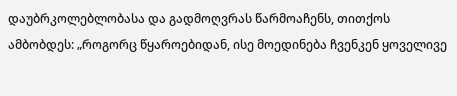დაუბრკოლებლობასა და გადმოღვრას წარმოაჩენს, თითქოს ამბობდეს: „როგორც წყაროებიდან, ისე მოედინება ჩვენკენ ყოველივე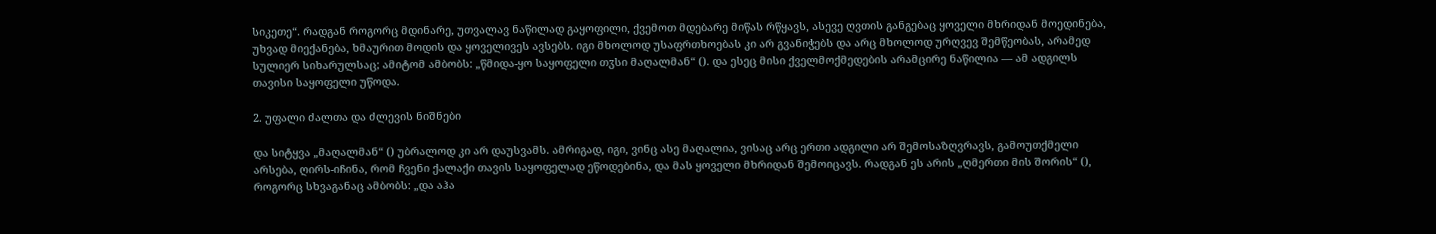სიკეთე“. რადგან როგორც მდინარე, უთვალავ ნაწილად გაყოფილი, ქვემოთ მდებარე მიწას რწყავს, ასევე ღვთის განგებაც ყოველი მხრიდან მოედინება, უხვად მიექანება, ხმაურით მოდის და ყოველივეს ავსებს. იგი მხოლოდ უსაფრთხოებას კი არ გვანიჭებს და არც მხოლოდ ურღვევ შემწეობას, არამედ სულიერ სიხარულსაც; ამიტომ ამბობს: „წმიდა-ყო საყოფელი თჳსი მაღალმან“ (). და ესეც მისი ქველმოქმედების არამცირე ნაწილია — ამ ადგილს თავისი საყოფელი უწოდა.

2. უფალი ძალთა და ძლევის ნიშნები

და სიტყვა „მაღალმან“ () უბრალოდ კი არ დაუსვამს. ამრიგად, იგი, ვინც ასე მაღალია, ვისაც არც ერთი ადგილი არ შემოსაზღვრავს, გამოუთქმელი არსება, ღირს-იჩინა, რომ ჩვენი ქალაქი თავის საყოფელად ეწოდებინა, და მას ყოველი მხრიდან შემოიცავს. რადგან ეს არის „ღმერთი მის შორის“ (), როგორც სხვაგანაც ამბობს: „და აჰა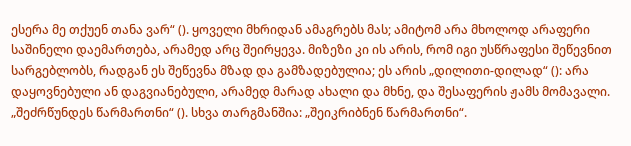ესერა მე თქუენ თანა ვარ“ (). ყოველი მხრიდან ამაგრებს მას; ამიტომ არა მხოლოდ არაფერი საშინელი დაემართება, არამედ არც შეირყევა. მიზეზი კი ის არის, რომ იგი უსწრაფესი შეწევნით სარგებლობს, რადგან ეს შეწევნა მზად და გამზადებულია; ეს არის „დილითი-დილად“ (): არა დაყოვნებული ან დაგვიანებული, არამედ მარად ახალი და მხნე, და შესაფერის ჟამს მომავალი. „შეძრწუნდეს წარმართნი“ (). სხვა თარგმანშია: „შეიკრიბნენ წარმართნი“.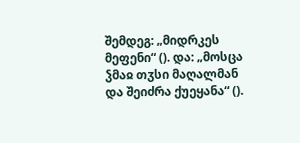შემდეგ: „მიდრკეს მეფენი“ (). და: „მოსცა ჴმაჲ თჳსი მაღალმან და შეიძრა ქუეყანა“ ().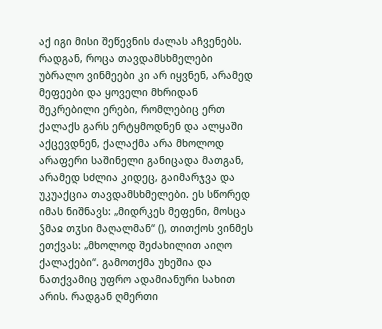აქ იგი მისი შეწევნის ძალას აჩვენებს. რადგან, როცა თავდამსხმელები უბრალო ვინმეები კი არ იყვნენ, არამედ მეფეები და ყოველი მხრიდან შეკრებილი ერები, რომლებიც ერთ ქალაქს გარს ერტყმოდნენ და ალყაში აქცევდნენ, ქალაქმა არა მხოლოდ არაფერი საშინელი განიცადა მათგან, არამედ სძლია კიდეც, გაიმარჯვა და უკუაქცია თავდამსხმელები. ეს სწორედ იმას ნიშნავს: „მიდრკეს მეფენი, მოსცა ჴმაჲ თჳსი მაღალმან“ (), თითქოს ვინმეს ეთქვას: „მხოლოდ შეძახილით აიღო ქალაქები“. გამოთქმა უხეშია და ნათქვამიც უფრო ადამიანური სახით არის. რადგან ღმერთი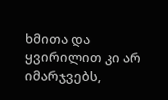ხმითა და ყვირილით კი არ იმარჯვებს,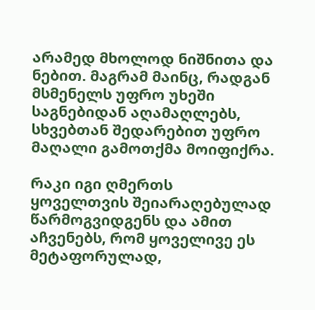არამედ მხოლოდ ნიშნითა და ნებით. მაგრამ მაინც, რადგან მსმენელს უფრო უხეში საგნებიდან აღამაღლებს, სხვებთან შედარებით უფრო მაღალი გამოთქმა მოიფიქრა.

რაკი იგი ღმერთს ყოველთვის შეიარაღებულად წარმოგვიდგენს და ამით აჩვენებს, რომ ყოველივე ეს მეტაფორულად,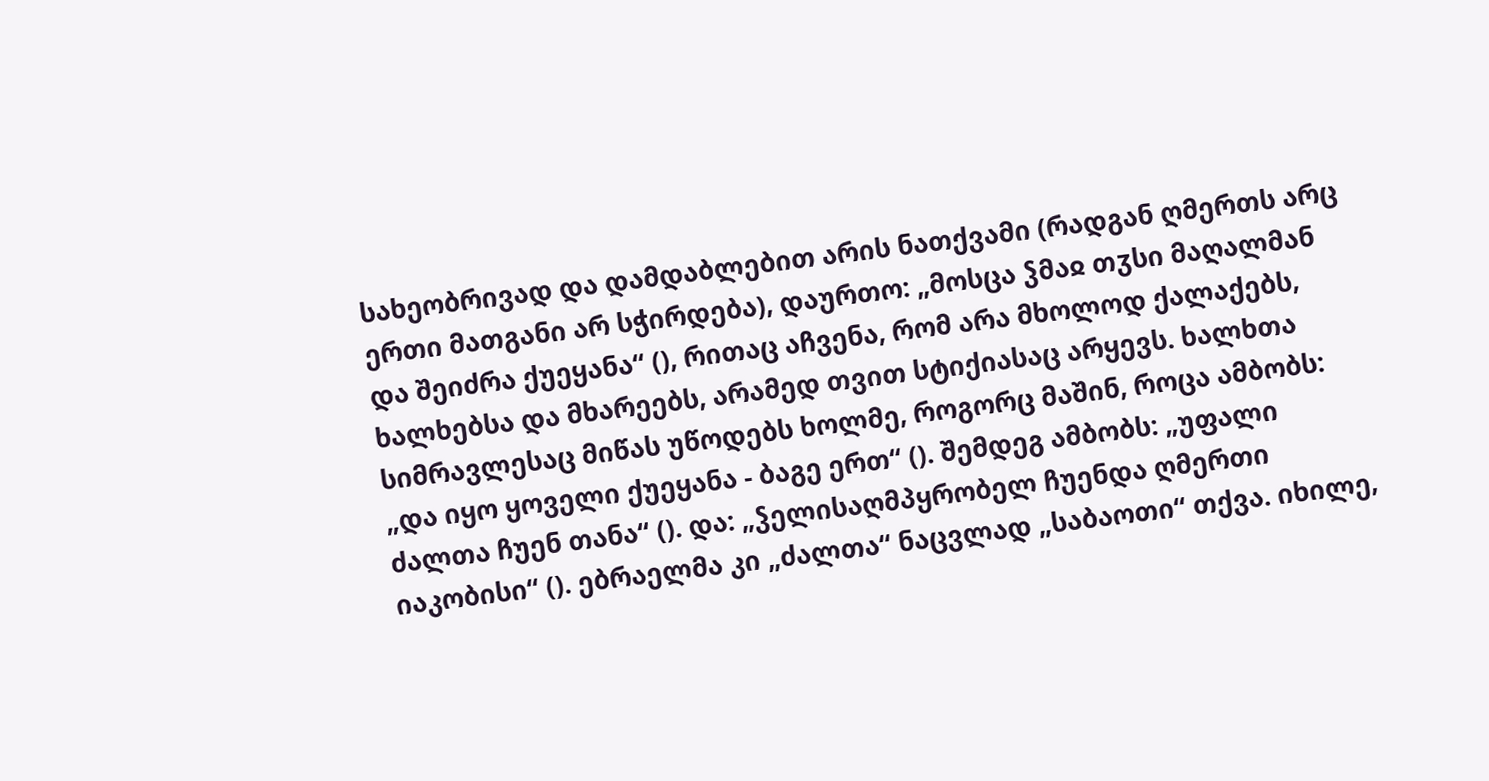სახეობრივად და დამდაბლებით არის ნათქვამი (რადგან ღმერთს არც ერთი მათგანი არ სჭირდება), დაურთო: „მოსცა ჴმაჲ თჳსი მაღალმან და შეიძრა ქუეყანა“ (), რითაც აჩვენა, რომ არა მხოლოდ ქალაქებს, ხალხებსა და მხარეებს, არამედ თვით სტიქიასაც არყევს. ხალხთა სიმრავლესაც მიწას უწოდებს ხოლმე, როგორც მაშინ, როცა ამბობს: „და იყო ყოველი ქუეყანა - ბაგე ერთ“ (). შემდეგ ამბობს: „უფალი ძალთა ჩუენ თანა“ (). და: „ჴელისაღმპყრობელ ჩუენდა ღმერთი იაკობისი“ (). ებრაელმა კი „ძალთა“ ნაცვლად „საბაოთი“ თქვა. იხილე,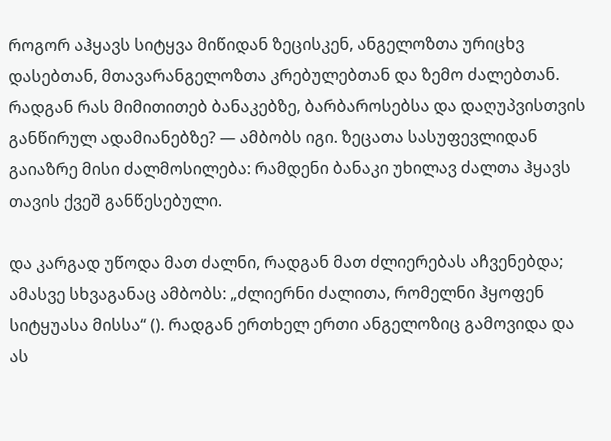როგორ აჰყავს სიტყვა მიწიდან ზეცისკენ, ანგელოზთა ურიცხვ დასებთან, მთავარანგელოზთა კრებულებთან და ზემო ძალებთან. რადგან რას მიმითითებ ბანაკებზე, ბარბაროსებსა და დაღუპვისთვის განწირულ ადამიანებზე? — ამბობს იგი. ზეცათა სასუფევლიდან გაიაზრე მისი ძალმოსილება: რამდენი ბანაკი უხილავ ძალთა ჰყავს თავის ქვეშ განწესებული.

და კარგად უწოდა მათ ძალნი, რადგან მათ ძლიერებას აჩვენებდა; ამასვე სხვაგანაც ამბობს: „ძლიერნი ძალითა, რომელნი ჰყოფენ სიტყუასა მისსა“ (). რადგან ერთხელ ერთი ანგელოზიც გამოვიდა და ას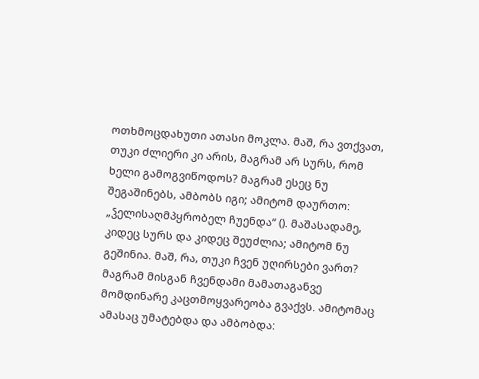ოთხმოცდახუთი ათასი მოკლა. მაშ, რა ვთქვათ, თუკი ძლიერი კი არის, მაგრამ არ სურს, რომ ხელი გამოგვიწოდოს? მაგრამ ესეც ნუ შეგაშინებს, ამბობს იგი; ამიტომ დაურთო: „ჴელისაღმპყრობელ ჩუენდა“ (). მაშასადამე, კიდეც სურს და კიდეც შეუძლია; ამიტომ ნუ გეშინია. მაშ, რა, თუკი ჩვენ უღირსები ვართ? მაგრამ მისგან ჩვენდამი მამათაგანვე მომდინარე კაცთმოყვარეობა გვაქვს. ამიტომაც ამასაც უმატებდა და ამბობდა: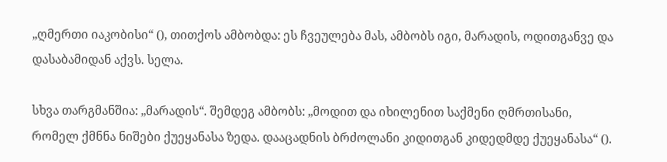„ღმერთი იაკობისი“ (), თითქოს ამბობდა: ეს ჩვეულება მას, ამბობს იგი, მარადის, ოდითგანვე და დასაბამიდან აქვს. სელა.

სხვა თარგმანშია: „მარადის“. შემდეგ ამბობს: „მოდით და იხილენით საქმენი ღმრთისანი, რომელ ქმნნა ნიშები ქუეყანასა ზედა. დააცადნის ბრძოლანი კიდითგან კიდედმდე ქუეყანასა“ ().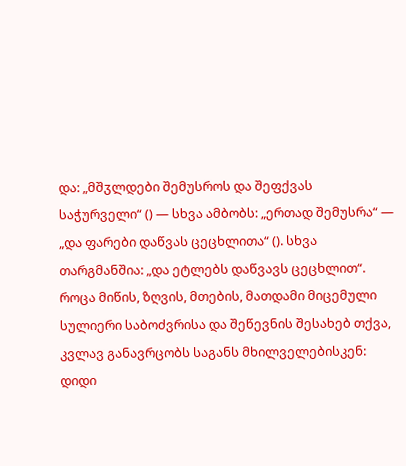და: „მშჳლდები შემუსროს და შეფქვას საჭურველი“ () — სხვა ამბობს: „ერთად შემუსრა“ — „და ფარები დაწვას ცეცხლითა“ (). სხვა თარგმანშია: „და ეტლებს დაწვავს ცეცხლით“. როცა მიწის, ზღვის, მთების, მათდამი მიცემული სულიერი საბოძვრისა და შეწევნის შესახებ თქვა, კვლავ განავრცობს საგანს მხილველებისკენ: დიდი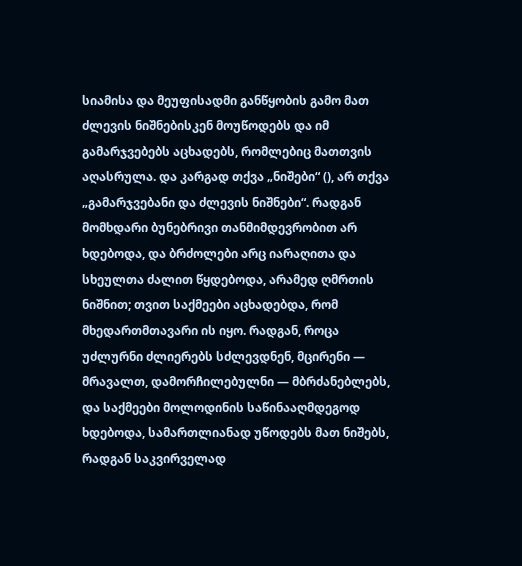სიამისა და მეუფისადმი განწყობის გამო მათ ძლევის ნიშნებისკენ მოუწოდებს და იმ გამარჯვებებს აცხადებს, რომლებიც მათთვის აღასრულა. და კარგად თქვა „ნიშები“ (), არ თქვა „გამარჯვებანი და ძლევის ნიშნები“. რადგან მომხდარი ბუნებრივი თანმიმდევრობით არ ხდებოდა, და ბრძოლები არც იარაღითა და სხეულთა ძალით წყდებოდა, არამედ ღმრთის ნიშნით; თვით საქმეები აცხადებდა, რომ მხედართმთავარი ის იყო. რადგან, როცა უძლურნი ძლიერებს სძლევდნენ, მცირენი — მრავალთ, დამორჩილებულნი — მბრძანებლებს, და საქმეები მოლოდინის საწინააღმდეგოდ ხდებოდა, სამართლიანად უწოდებს მათ ნიშებს, რადგან საკვირველად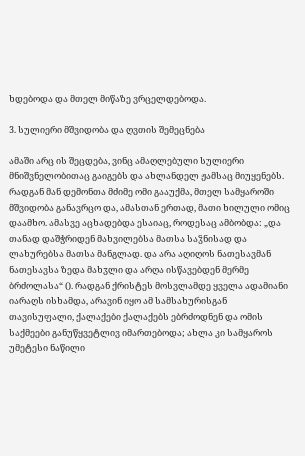ხდებოდა და მთელ მიწაზე ვრცელდებოდა.

3. სულიერი მშვიდობა და ღვთის შემეცნება

ამაში არც ის შეცდება, ვინც ამაღლებული სულიერი მნიშვნელობითაც გაიგებს და ახლანდელ ჟამსაც მიუყენებს. რადგან მან დემონთა მძიმე ომი გააუქმა, მთელ სამყაროში მშვიდობა განავრცო და, ამასთან ერთად, მათი ხილული ომიც დაამხო. ამასვე აცხადებდა ესაიაც, როდესაც ამბობდა: „და თანად დაშჭრიდენ მახვილებსა მათსა საჴნისად და ლახურებსა მათსა მანგლად. და არა აღიღოს ნათესავმან ნათესავსა ზედა მახჳლი და არღა ისწავებდენ მერმე ბრძოლასა“ (). რადგან ქრისტეს მოსვლამდე ყველა ადამიანი იარაღს ისხამდა, არავინ იყო ამ სამსახურისგან თავისუფალი, ქალაქები ქალაქებს ებრძოდნენ და ომის საქმეები განუწყვეტლივ იმართებოდა; ახლა კი სამყაროს უმეტესი ნაწილი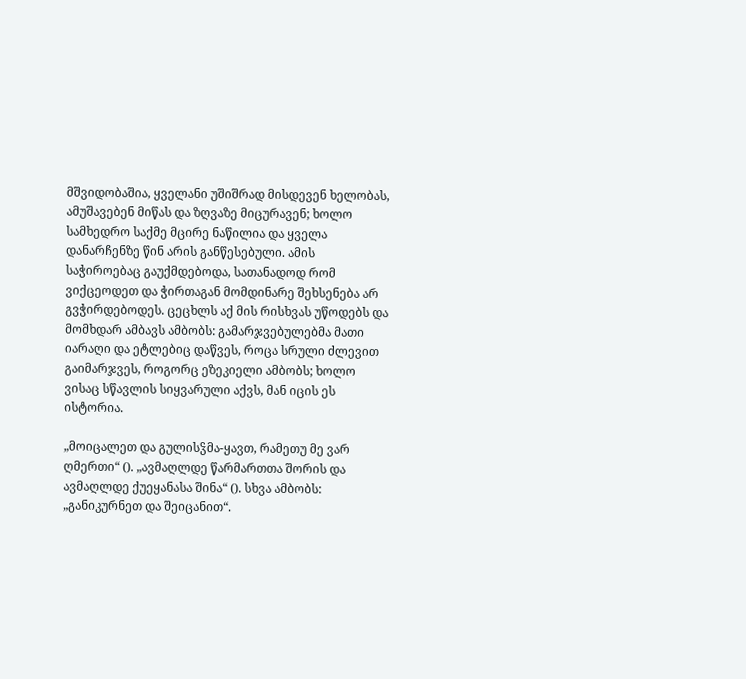მშვიდობაშია, ყველანი უშიშრად მისდევენ ხელობას, ამუშავებენ მიწას და ზღვაზე მიცურავენ; ხოლო სამხედრო საქმე მცირე ნაწილია და ყველა დანარჩენზე წინ არის განწესებული. ამის საჭიროებაც გაუქმდებოდა, სათანადოდ რომ ვიქცეოდეთ და ჭირთაგან მომდინარე შეხსენება არ გვჭირდებოდეს. ცეცხლს აქ მის რისხვას უწოდებს და მომხდარ ამბავს ამბობს: გამარჯვებულებმა მათი იარაღი და ეტლებიც დაწვეს, როცა სრული ძლევით გაიმარჯვეს, როგორც ეზეკიელი ამბობს; ხოლო ვისაც სწავლის სიყვარული აქვს, მან იცის ეს ისტორია.

„მოიცალეთ და გულისჴმა-ყავთ, რამეთუ მე ვარ ღმერთი“ (). „ავმაღლდე წარმართთა შორის და ავმაღლდე ქუეყანასა შინა“ (). სხვა ამბობს: „განიკურნეთ და შეიცანით“.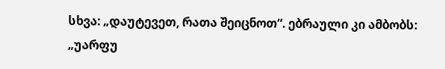სხვა: „დაუტევეთ, რათა შეიცნოთ“. ებრაული კი ამბობს: „უარფუ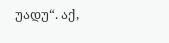უადუ“. აქ,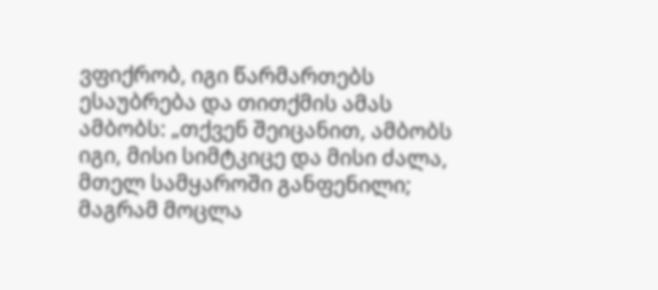ვფიქრობ, იგი წარმართებს ესაუბრება და თითქმის ამას ამბობს: „თქვენ შეიცანით, ამბობს იგი, მისი სიმტკიცე და მისი ძალა, მთელ სამყაროში განფენილი; მაგრამ მოცლა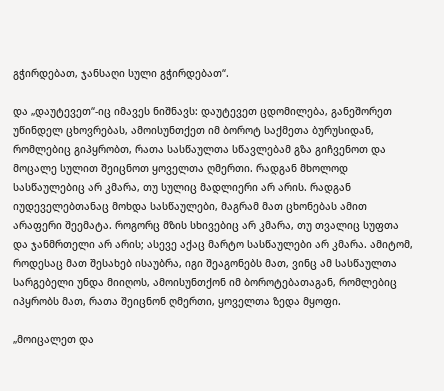გჭირდებათ, ჯანსაღი სული გჭირდებათ“.

და „დაუტევეთ“-იც იმავეს ნიშნავს: დაუტევეთ ცდომილება, განეშორეთ უწინდელ ცხოვრებას, ამოისუნთქეთ იმ ბოროტ საქმეთა ბურუსიდან, რომლებიც გიპყრობთ, რათა სასწაულთა სწავლებამ გზა გიჩვენოთ და მოცალე სულით შეიცნოთ ყოველთა ღმერთი. რადგან მხოლოდ სასწაულებიც არ კმარა, თუ სულიც მადლიერი არ არის. რადგან იუდეველებთანაც მოხდა სასწაულები, მაგრამ მათ ცხონებას ამით არაფერი შეემატა. როგორც მზის სხივებიც არ კმარა, თუ თვალიც სუფთა და ჯანმრთელი არ არის; ასევე აქაც მარტო სასწაულები არ კმარა. ამიტომ, როდესაც მათ შესახებ ისაუბრა, იგი შეაგონებს მათ, ვინც ამ სასწაულთა სარგებელი უნდა მიიღოს, ამოისუნთქონ იმ ბოროტებათაგან, რომლებიც იპყრობს მათ, რათა შეიცნონ ღმერთი, ყოველთა ზედა მყოფი.

„მოიცალეთ და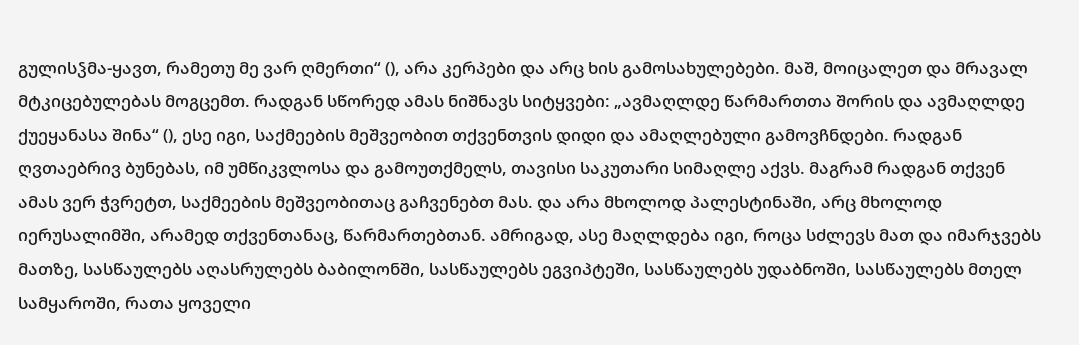გულისჴმა-ყავთ, რამეთუ მე ვარ ღმერთი“ (), არა კერპები და არც ხის გამოსახულებები. მაშ, მოიცალეთ და მრავალ მტკიცებულებას მოგცემთ. რადგან სწორედ ამას ნიშნავს სიტყვები: „ავმაღლდე წარმართთა შორის და ავმაღლდე ქუეყანასა შინა“ (), ესე იგი, საქმეების მეშვეობით თქვენთვის დიდი და ამაღლებული გამოვჩნდები. რადგან ღვთაებრივ ბუნებას, იმ უმწიკვლოსა და გამოუთქმელს, თავისი საკუთარი სიმაღლე აქვს. მაგრამ რადგან თქვენ ამას ვერ ჭვრეტთ, საქმეების მეშვეობითაც გაჩვენებთ მას. და არა მხოლოდ პალესტინაში, არც მხოლოდ იერუსალიმში, არამედ თქვენთანაც, წარმართებთან. ამრიგად, ასე მაღლდება იგი, როცა სძლევს მათ და იმარჯვებს მათზე, სასწაულებს აღასრულებს ბაბილონში, სასწაულებს ეგვიპტეში, სასწაულებს უდაბნოში, სასწაულებს მთელ სამყაროში, რათა ყოველი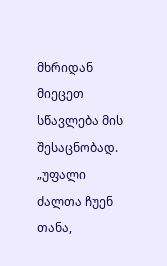მხრიდან მიეცეთ სწავლება მის შესაცნობად. „უფალი ძალთა ჩუენ თანა,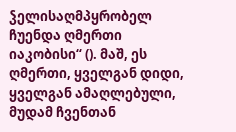ჴელისაღმპყრობელ ჩუენდა ღმერთი იაკობისი“ (). მაშ, ეს ღმერთი, ყველგან დიდი, ყველგან ამაღლებული, მუდამ ჩვენთან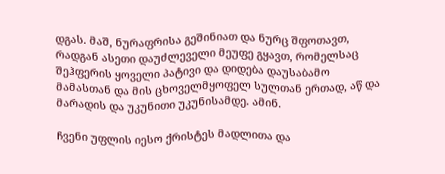დგას. მაშ, ნურაფრისა გეშინიათ და ნურც შფოთავთ, რადგან ასეთი დაუძლეველი მეუფე გყავთ, რომელსაც შეჰფერის ყოველი პატივი და დიდება დაუსაბამო მამასთან და მის ცხოველმყოფელ სულთან ერთად, აწ და მარადის და უკუნითი უკუნისამდე. ამინ.

ჩვენი უფლის იესო ქრისტეს მადლითა და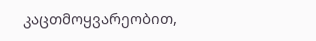კაცთმოყვარეობით,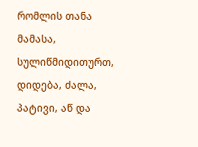რომლის თანა მამასა, სულიწმიდითურთ, დიდება, ძალა, პატივი, აწ და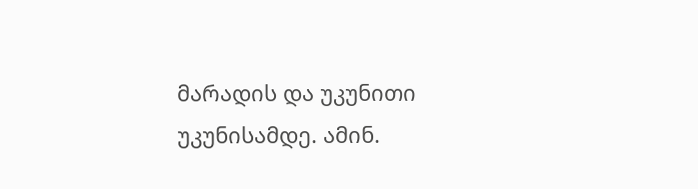მარადის და უკუნითი უკუნისამდე. ამინ.